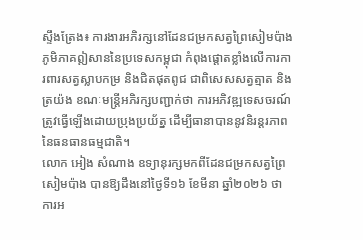ស្ទឹងត្រែង៖ ការងារអភិរក្សនៅដែនជម្រកសត្វព្រៃសៀមប៉ាង ភូមិភាគឦសាននៃប្រទេសកម្ពុជា កំពុងផ្តោតខ្លាំងលើការការពារសត្វស្លាបកម្រ និងជិតផុតពូជ ជាពិសេសសត្វត្មាត និងត្រយ៉ង ខណៈមន្ត្រីអភិរក្សបញ្ជាក់ថា ការអភិវឌ្ឍទេសចរណ៍ត្រូវធ្វើឡើងដោយប្រុងប្រយ័ត្ន ដើម្បីធានាបាននូវនិរន្តរភាពនៃធនធានធម្មជាតិ។
លោក អៀង សំណាង ឧទ្យានុរក្សមកពីដែនជម្រកសត្វព្រៃសៀមប៉ាង បានឱ្យដឹងនៅថ្ងៃទី១៦ ខែមីនា ឆ្នាំ២០២៦ ថា ការអ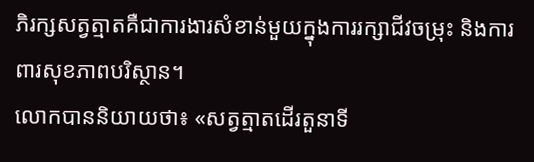ភិរក្សសត្វត្មាតគឺជាការងារសំខាន់មួយក្នុងការរក្សាជីវចម្រុះ និងការពារសុខភាពបរិស្ថាន។
លោកបាននិយាយថា៖ «សត្វត្មាតដើរតួនាទី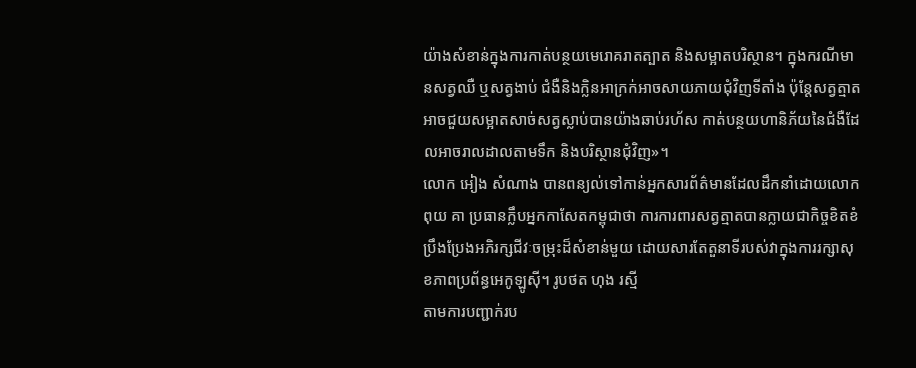យ៉ាងសំខាន់ក្នុងការកាត់បន្ថយមេរោគរាតត្បាត និងសម្អាតបរិស្ថាន។ ក្នុងករណីមានសត្វឈឺ ឬសត្វងាប់ ជំងឺនិងក្លិនអាក្រក់អាចសាយភាយជុំវិញទីតាំង ប៉ុន្តែសត្វត្មាតអាចជួយសម្អាតសាច់សត្វស្លាប់បានយ៉ាងឆាប់រហ័ស កាត់បន្ថយហានិភ័យនៃជំងឺដែលអាចរាលដាលតាមទឹក និងបរិស្ថានជុំវិញ»។
លោក អៀង សំណាង បានពន្យល់ទៅកាន់អ្នកសារព័ត៌មានដែលដឹកនាំដោយលោក ពុយ គា ប្រធានក្លឹបអ្នកកាសែតកម្ពុជាថា ការការពារសត្វត្មាតបានក្លាយជាកិច្ចខិតខំប្រឹងប្រែងអភិរក្សជីវៈចម្រុះដ៏សំខាន់មួយ ដោយសារតែតួនាទីរបស់វាក្នុងការរក្សាសុខភាពប្រព័ន្ធអេកូឡូស៊ី។ រូបថត ហុង រស្មី
តាមការបញ្ជាក់រប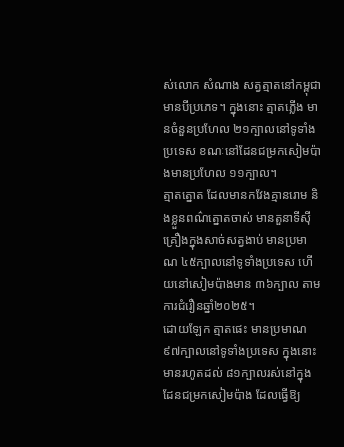ស់លោក សំណាង សត្វត្មាតនៅកម្ពុជាមានបីប្រភេទ។ ក្នុងនោះ ត្មាតភ្លើង មានចំនួនប្រហែល ២១ក្បាលនៅទូទាំងប្រទេស ខណៈនៅដែនជម្រកសៀមប៉ាងមានប្រហែល ១១ក្បាល។
ត្មាតត្នោត ដែលមានកវែងគ្មានរោម និងខ្លួនពណ៌ត្នោតចាស់ មានតួនាទីស៊ីគ្រឿងក្នុងសាច់សត្វងាប់ មានប្រមាណ ៤៥ក្បាលនៅទូទាំងប្រទេស ហើយនៅសៀមប៉ាងមាន ៣៦ក្បាល តាមការជំរឿនឆ្នាំ២០២៥។
ដោយឡែក ត្មាតផេះ មានប្រមាណ ៩៧ក្បាលនៅទូទាំងប្រទេស ក្នុងនោះមានរហូតដល់ ៨១ក្បាលរស់នៅក្នុងដែនជម្រកសៀមប៉ាង ដែលធ្វើឱ្យ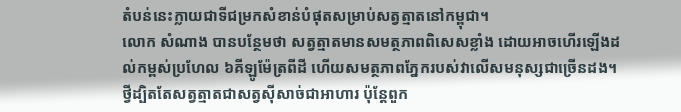តំបន់នេះក្លាយជាទីជម្រកសំខាន់បំផុតសម្រាប់សត្វត្មាតនៅកម្ពុជា។
លោក សំណាង បានបន្ថែមថា សត្វត្មាតមានសមត្ថភាពពិសេសខ្លាំង ដោយអាចហើរឡើងដល់កម្ពស់ប្រហែល ៦គីឡូម៉ែត្រពីដី ហើយសមត្ថភាពភ្នែករបស់វាលើសមនុស្សជាច្រើនដង។
ថ្វីដ្បិតតែសត្វត្មាតជាសត្វស៊ីសាច់ជាអាហារ ប៉ុន្តែពួក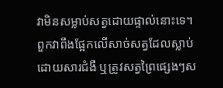វាមិនសម្លាប់សត្វដោយផ្ទាល់នោះទេ។ ពួកវាពឹងផ្អែកលើសាច់សត្វដែលស្លាប់ដោយសារជំងឺ ឬត្រូវសត្វព្រៃផ្សេងៗស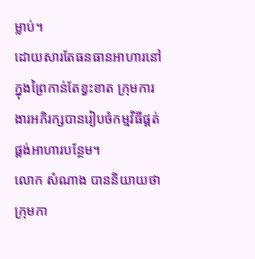ម្លាប់។
ដោយសារតែធនធានអាហារនៅក្នុងព្រៃកាន់តែខ្វះខាត ក្រុមការងារអភិរក្សបានរៀបចំកម្មវិធីផ្គត់ផ្គង់អាហារបន្ថែម។
លោក សំណាង បាននិយាយថា ក្រុមកា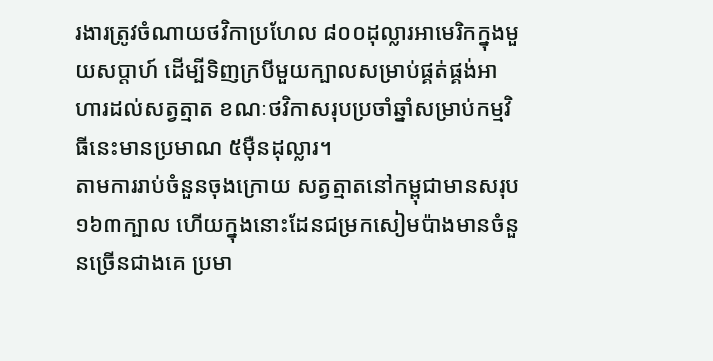រងារត្រូវចំណាយថវិកាប្រហែល ៨០០ដុល្លារអាមេរិកក្នុងមួយសប្ដាហ៍ ដើម្បីទិញក្របីមួយក្បាលសម្រាប់ផ្គត់ផ្គង់អាហារដល់សត្វត្មាត ខណៈថវិកាសរុបប្រចាំឆ្នាំសម្រាប់កម្មវិធីនេះមានប្រមាណ ៥ម៉ឺនដុល្លារ។
តាមការរាប់ចំនួនចុងក្រោយ សត្វត្មាតនៅកម្ពុជាមានសរុប ១៦៣ក្បាល ហើយក្នុងនោះដែនជម្រកសៀមប៉ាងមានចំនួនច្រើនជាងគេ ប្រមា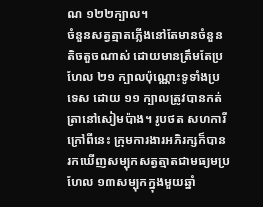ណ ១២២ក្បាល។
ចំនួនសត្វត្មាតភ្លើងនៅតែមានចំនួនតិចតួចណាស់ ដោយមានត្រឹមតែប្រហែល ២១ ក្បាលប៉ុណ្ណោះទូទាំងប្រទេស ដោយ ១១ ក្បាលត្រូវបានកត់ត្រានៅសៀមប៉ាង។ រូបថត សហការី
ក្រៅពីនេះ ក្រុមការងារអភិរក្សក៏បានរកឃើញសម្បុកសត្វត្មាតជាមធ្យមប្រហែល ១៣សម្បុកក្នុងមួយឆ្នាំ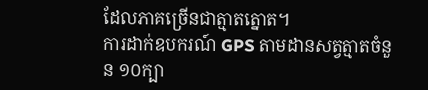ដែលភាគច្រើនជាត្មាតត្នោត។
ការដាក់ឧបករណ៍ GPS តាមដានសត្វត្មាតចំនួន ១០ក្បា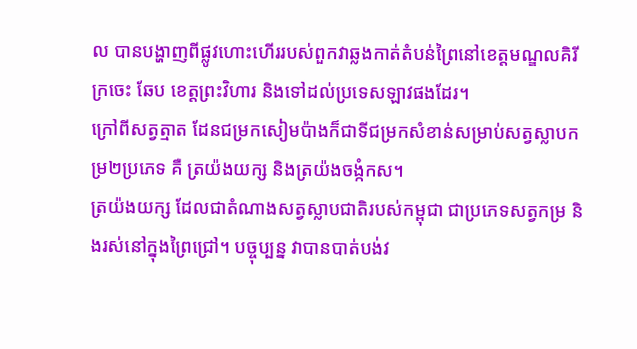ល បានបង្ហាញពីផ្លូវហោះហើររបស់ពួកវាឆ្លងកាត់តំបន់ព្រៃនៅខេត្តមណ្ឌលគិរី ក្រចេះ ឆែប ខេត្តព្រះវិហារ និងទៅដល់ប្រទេសឡាវផងដែរ។
ក្រៅពីសត្វត្មាត ដែនជម្រកសៀមប៉ាងក៏ជាទីជម្រកសំខាន់សម្រាប់សត្វស្លាបកម្រ២ប្រភេទ គឺ ត្រយ៉ងយក្ស និងត្រយ៉ងចង្កំកស។
ត្រយ៉ងយក្ស ដែលជាតំណាងសត្វស្លាបជាតិរបស់កម្ពុជា ជាប្រភេទសត្វកម្រ និងរស់នៅក្នុងព្រៃជ្រៅ។ បច្ចុប្បន្ន វាបានបាត់បង់វ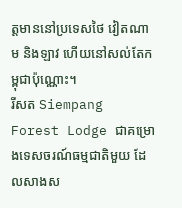ត្តមាននៅប្រទេសថៃ វៀតណាម និងឡាវ ហើយនៅសល់តែកម្ពុជាប៉ុណ្ណោះ។
រីសត Siempang Forest Lodge ជាគម្រោងទេសចរណ៍ធម្មជាតិមួយ ដែលសាងស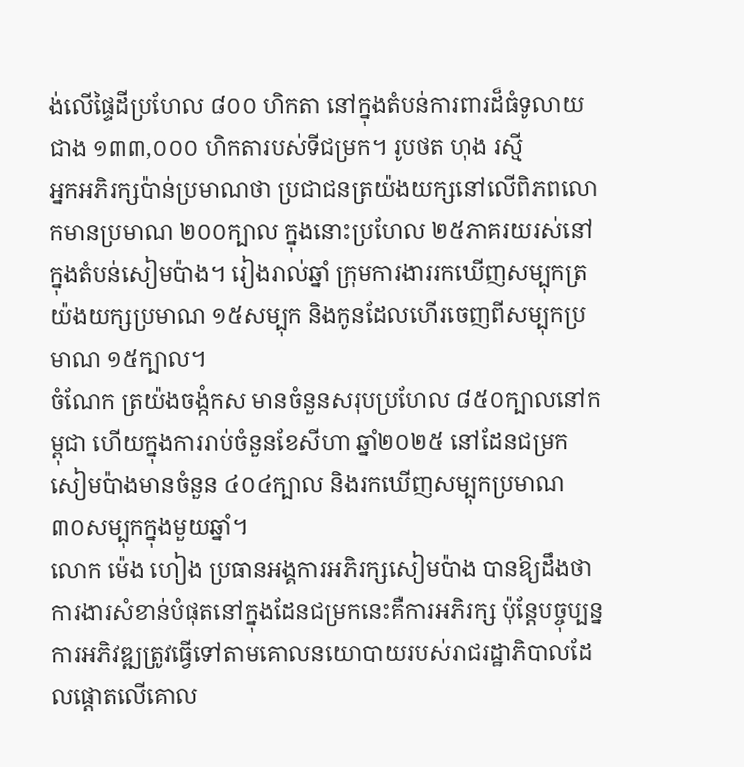ង់លើផ្ទៃដីប្រហែល ៨០០ ហិកតា នៅក្នុងតំបន់ការពារដ៏ធំទូលាយជាង ១៣៣,០០០ ហិកតារបស់ទីជម្រក។ រូបថត ហុង រស្មី
អ្នកអភិរក្សប៉ាន់ប្រមាណថា ប្រជាជនត្រយ៉ងយក្សនៅលើពិភពលោកមានប្រមាណ ២០០ក្បាល ក្នុងនោះប្រហែល ២៥ភាគរយរស់នៅក្នុងតំបន់សៀមប៉ាង។ រៀងរាល់ឆ្នាំ ក្រុមការងាររកឃើញសម្បុកត្រយ៉ងយក្សប្រមាណ ១៥សម្បុក និងកូនដែលហើរចេញពីសម្បុកប្រមាណ ១៥ក្បាល។
ចំណែក ត្រយ៉ងចង្កំកស មានចំនួនសរុបប្រហែល ៨៥០ក្បាលនៅកម្ពុជា ហើយក្នុងការរាប់ចំនួនខែសីហា ឆ្នាំ២០២៥ នៅដែនជម្រកសៀមប៉ាងមានចំនួន ៤០៤ក្បាល និងរកឃើញសម្បុកប្រមាណ ៣០សម្បុកក្នុងមួយឆ្នាំ។
លោក ម៉េង ហៀង ប្រធានអង្គការអភិរក្សសៀមប៉ាង បានឱ្យដឹងថា ការងារសំខាន់បំផុតនៅក្នុងដែនជម្រកនេះគឺការអភិរក្ស ប៉ុន្តែបច្ចុប្បន្ន ការអភិវឌ្ឍត្រូវធ្វើទៅតាមគោលនយោបាយរបស់រាជរដ្ឋាភិបាលដែលផ្តោតលើគោល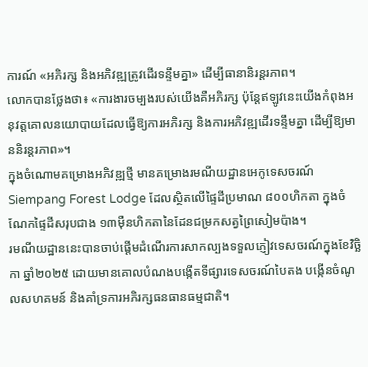ការណ៍ «អភិរក្ស និងអភិវឌ្ឍត្រូវដើរទន្ទឹមគ្នា» ដើម្បីធានានិរន្តរភាព។
លោកបានថ្លែងថា៖ «ការងារចម្បងរបស់យើងគឺអភិរក្ស ប៉ុន្តែឥឡូវនេះយើងកំពុងអនុវត្តគោលនយោបាយដែលធ្វើឱ្យការអភិរក្ស និងការអភិវឌ្ឍដើរទន្ទឹមគ្នា ដើម្បីឱ្យមាននិរន្តរភាព»។
ក្នុងចំណោមគម្រោងអភិវឌ្ឍថ្មី មានគម្រោងរមណីយដ្ឋានអេកូទេសចរណ៍ Siempang Forest Lodge ដែលស្ថិតលើផ្ទៃដីប្រមាណ ៨០០ហិកតា ក្នុងចំណែកផ្ទៃដីសរុបជាង ១៣ម៉ឺនហិកតានៃដែនជម្រកសត្វព្រៃសៀមប៉ាង។
រមណីយដ្ឋាននេះបានចាប់ផ្តើមដំណើរការសាកល្បងទទួលភ្ញៀវទេសចរណ៍ក្នុងខែវិច្ឆិកា ឆ្នាំ២០២៥ ដោយមានគោលបំណងបង្កើតទីផ្សារទេសចរណ៍បៃតង បង្កើនចំណូលសហគមន៍ និងគាំទ្រការអភិរក្សធនធានធម្មជាតិ។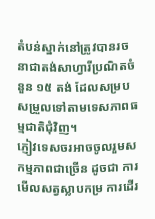តំបន់ស្នាក់នៅត្រូវបានរចនាជាតង់សាហ្វារីប្រណិតចំនួន ១៥ តង់ ដែលសម្របសម្រួលទៅតាមទេសភាពធម្មជាតិជុំវិញ។
ភ្ញៀវទេសចរអាចចូលរួមសកម្មភាពជាច្រើន ដូចជា ការមើលសត្វស្លាបកម្រ ការដើរ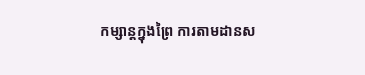កម្សាន្តក្នុងព្រៃ ការតាមដានស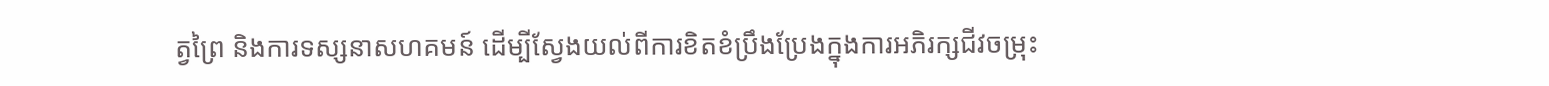ត្វព្រៃ និងការទស្សនាសហគមន៍ ដើម្បីស្វែងយល់ពីការខិតខំប្រឹងប្រែងក្នុងការអភិរក្សជីវចម្រុះ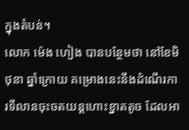ក្នុងតំបន់។
លោក ម៉េង ហៀង បានបន្ថែមថា នៅខែមិថុនា ឆ្នាំក្រោយ គម្រោងនេះនឹងដំណើរការទីលានចុះចតយន្តហោះខ្នាតតូច ដែលអា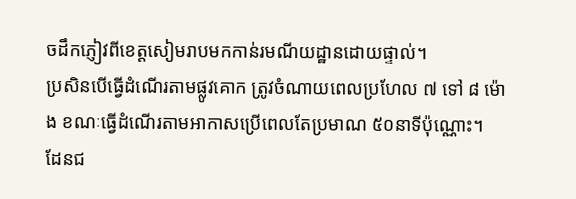ចដឹកភ្ញៀវពីខេត្តសៀមរាបមកកាន់រមណីយដ្ឋានដោយផ្ទាល់។
ប្រសិនបើធ្វើដំណើរតាមផ្លូវគោក ត្រូវចំណាយពេលប្រហែល ៧ ទៅ ៨ ម៉ោង ខណៈធ្វើដំណើរតាមអាកាសប្រើពេលតែប្រមាណ ៥០នាទីប៉ុណ្ណោះ។
ដែនជ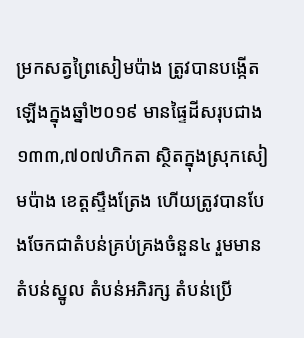ម្រកសត្វព្រៃសៀមប៉ាង ត្រូវបានបង្កើតឡើងក្នុងឆ្នាំ២០១៩ មានផ្ទៃដីសរុបជាង ១៣៣,៧០៧ហិកតា ស្ថិតក្នុងស្រុកសៀមប៉ាង ខេត្តស្ទឹងត្រែង ហើយត្រូវបានបែងចែកជាតំបន់គ្រប់គ្រងចំនួន៤ រួមមាន តំបន់ស្នូល តំបន់អភិរក្ស តំបន់ប្រើ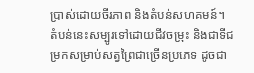ប្រាស់ដោយចីរភាព និងតំបន់សហគមន៍។
តំបន់នេះសម្បូរទៅដោយជីវចម្រុះ និងជាទីជម្រកសម្រាប់សត្វព្រៃជាច្រើនប្រភេទ ដូចជា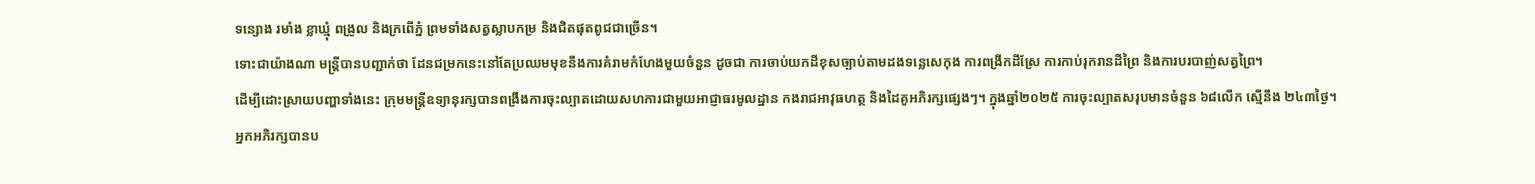ទន្សោង រមាំង ខ្លាឃ្មុំ ពង្រូល និងក្រពើភ្នំ ព្រមទាំងសត្វស្លាបកម្រ និងជិតផុតពូជជាច្រើន។
ទោះជាយ៉ាងណា មន្ត្រីបានបញ្ជាក់ថា ដែនជម្រកនេះនៅតែប្រឈមមុខនឹងការគំរាមកំហែងមួយចំនួន ដូចជា ការចាប់យកដីខុសច្បាប់តាមដងទន្លេសេកុង ការពង្រីកដីស្រែ ការកាប់រុករានដីព្រៃ និងការបរបាញ់សត្វព្រៃ។
ដើម្បីដោះស្រាយបញ្ហាទាំងនេះ ក្រុមមន្ត្រីឧទ្យានុរក្សបានពង្រឹងការចុះល្បាតដោយសហការជាមួយអាជ្ញាធរមូលដ្ឋាន កងរាជអាវុធហត្ថ និងដៃគូអភិរក្សផ្សេងៗ។ ក្នុងឆ្នាំ២០២៥ ការចុះល្បាតសរុបមានចំនួន ៦៨លើក ស្មើនឹង ២៤៣ថ្ងៃ។
អ្នកអភិរក្សបានប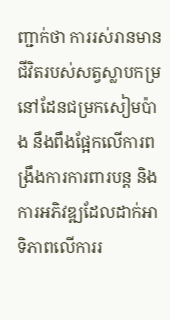ញ្ជាក់ថា ការរស់រានមានជីវិតរបស់សត្វស្លាបកម្រ នៅដែនជម្រកសៀមប៉ាង នឹងពឹងផ្អែកលើការពង្រឹងការការពារបន្ត និងការអភិវឌ្ឍដែលដាក់អាទិភាពលើការរ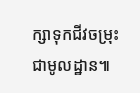ក្សាទុកជីវចម្រុះជាមូលដ្ឋាន៕